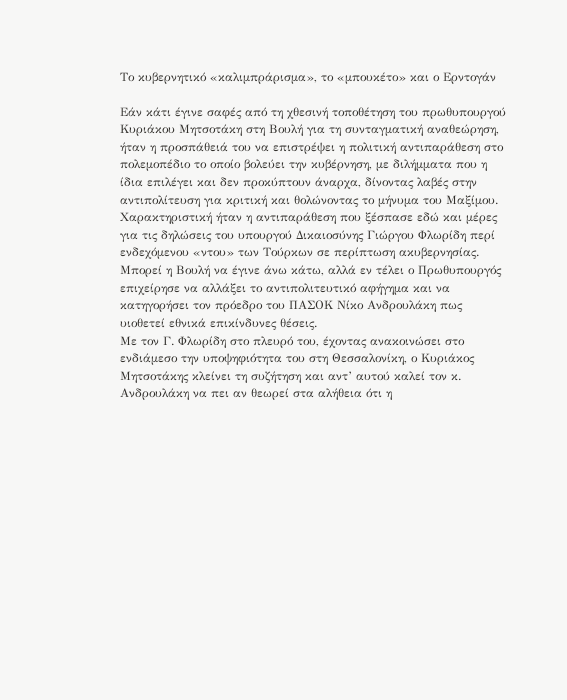Το κυβερνητικό «καλιμπράρισμα», το «μπουκέτο» και ο Ερντογάν

Εάν κάτι έγινε σαφές από τη χθεσινή τοποθέτηση του πρωθυπουργού Κυριάκου Μητσοτάκη στη Βουλή για τη συνταγματική αναθεώρηση, ήταν η προσπάθειά του να επιστρέψει η πολιτική αντιπαράθεση στο πολεμοπέδιο το οποίο βολεύει την κυβέρνηση, με διλήμματα που η ίδια επιλέγει και δεν προκύπτουν άναρχα, δίνοντας λαβές στην αντιπολίτευση για κριτική και θολώνοντας το μήνυμα του Μαξίμου.
Χαρακτηριστική ήταν η αντιπαράθεση που ξέσπασε εδώ και μέρες για τις δηλώσεις του υπουργού Δικαιοσύνης Γιώργου Φλωρίδη περί ενδεχόμενου «ντου» των Τούρκων σε περίπτωση ακυβερνησίας. Μπορεί η Βουλή να έγινε άνω κάτω, αλλά εν τέλει ο Πρωθυπουργός επιχείρησε να αλλάξει το αντιπολιτευτικό αφήγημα και να κατηγορήσει τον πρόεδρο του ΠΑΣΟΚ Νίκο Ανδρουλάκη πως υιοθετεί εθνικά επικίνδυνες θέσεις.
Με τον Γ. Φλωρίδη στο πλευρό του, έχοντας ανακοινώσει στο ενδιάμεσο την υποψηφιότητα του στη Θεσσαλονίκη, ο Κυριάκος Μητσοτάκης κλείνει τη συζήτηση και αντ’ αυτού καλεί τον κ. Ανδρουλάκη να πει αν θεωρεί στα αλήθεια ότι η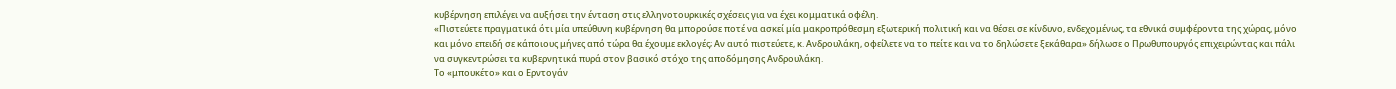κυβέρνηση επιλέγει να αυξήσει την ένταση στις ελληνοτουρκικές σχέσεις για να έχει κομματικά οφέλη.
«Πιστεύετε πραγματικά ότι μία υπεύθυνη κυβέρνηση θα μπορούσε ποτέ να ασκεί μία μακροπρόθεσμη εξωτερική πολιτική και να θέσει σε κίνδυνο, ενδεχομένως, τα εθνικά συμφέροντα της χώρας, μόνο και μόνο επειδή σε κάποιους μήνες από τώρα θα έχουμε εκλογές; Αν αυτό πιστεύετε, κ. Ανδρουλάκη, οφείλετε να το πείτε και να το δηλώσετε ξεκάθαρα» δήλωσε ο Πρωθυπουργός επιχειρώντας και πάλι να συγκεντρώσει τα κυβερνητικά πυρά στον βασικό στόχο της αποδόμησης Ανδρουλάκη.
Το «μπουκέτο» και ο Ερντογάν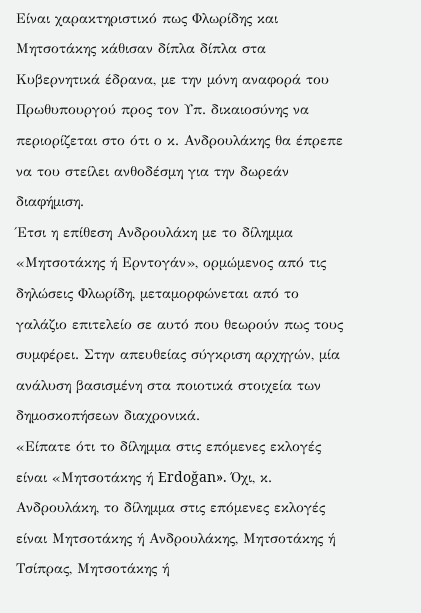Είναι χαρακτηριστικό πως Φλωρίδης και Μητσοτάκης κάθισαν δίπλα δίπλα στα Κυβερνητικά έδρανα, με την μόνη αναφορά του Πρωθυπουργού προς τον Υπ. δικαιοσύνης να περιορίζεται στο ότι ο κ. Ανδρουλάκης θα έπρεπε να του στείλει ανθοδέσμη για την δωρεάν διαφήμιση.
Έτσι η επίθεση Ανδρουλάκη με το δίλημμα «Μητσοτάκης ή Ερντογάν», ορμώμενος από τις δηλώσεις Φλωρίδη, μεταμορφώνεται από το γαλάζιο επιτελείο σε αυτό που θεωρούν πως τους συμφέρει. Στην απευθείας σύγκριση αρχηγών, μία ανάλυση βασισμένη στα ποιοτικά στοιχεία των δημοσκοπήσεων διαχρονικά.
«Είπατε ότι το δίλημμα στις επόμενες εκλογές είναι «Μητσοτάκης ή Erdoğan». Όχι, κ. Ανδρουλάκη, το δίλημμα στις επόμενες εκλογές είναι Μητσοτάκης ή Ανδρουλάκης, Μητσοτάκης ή Τσίπρας, Μητσοτάκης ή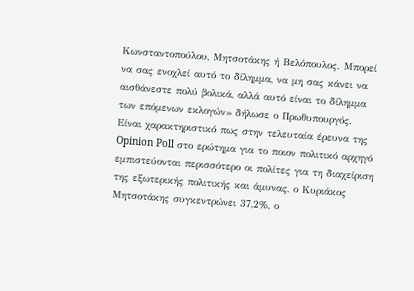Κωνσταντοπούλου, Μητσοτάκης ή Βελόπουλος. Μπορεί να σας ενοχλεί αυτό το δίλημμα, να μη σας κάνει να αισθάνεστε πολύ βολικά, αλλά αυτό είναι το δίλημμα των επόμενων εκλογών» δήλωσε ο Πρωθυπουργός.
Είναι χαρακτηριστικό πως στην τελευταία έρευνα της Opinion Poll στο ερώτημα για το ποιον πολιτικό αρχηγό εμπιστεύονται περισσότερο οι πολίτες για τη διαχείριση της εξωτερικής πολιτικής και άμυνας, ο Κυριάκος Μητσοτάκης συγκεντρώνει 37,2%, ο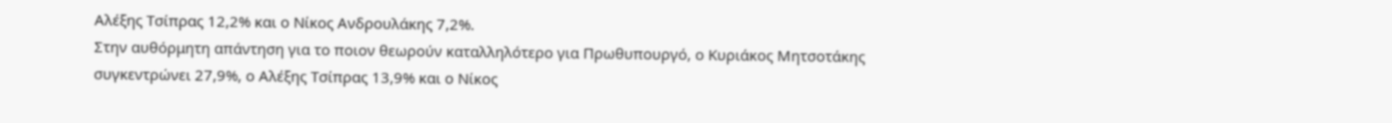Αλέξης Τσίπρας 12,2% και ο Νίκος Ανδρουλάκης 7,2%.
Στην αυθόρμητη απάντηση για το ποιον θεωρούν καταλληλότερο για Πρωθυπουργό, ο Κυριάκος Μητσοτάκης συγκεντρώνει 27,9%, ο Αλέξης Τσίπρας 13,9% και ο Νίκος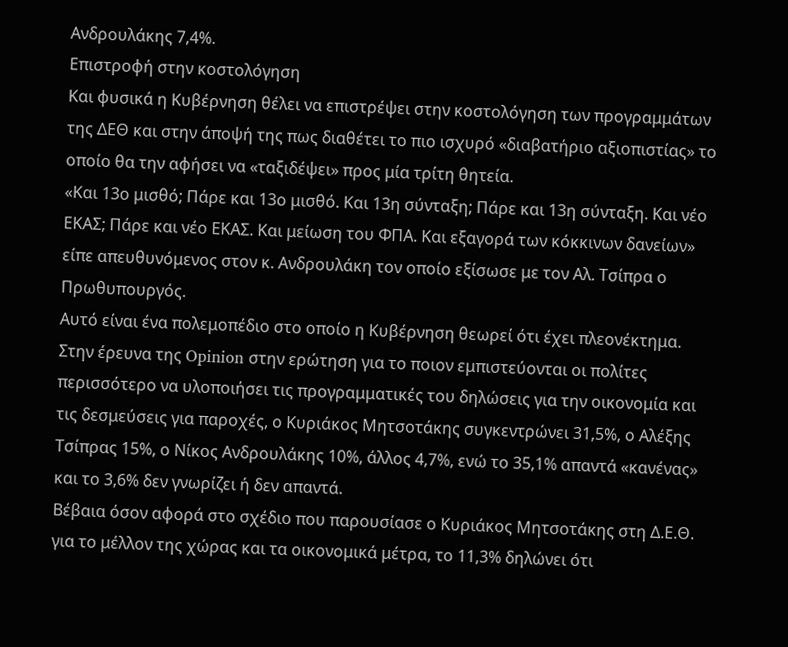Ανδρουλάκης 7,4%.
Επιστροφή στην κοστολόγηση
Και φυσικά η Κυβέρνηση θέλει να επιστρέψει στην κοστολόγηση των προγραμμάτων της ΔΕΘ και στην άποψή της πως διαθέτει το πιο ισχυρό «διαβατήριο αξιοπιστίας» το οποίο θα την αφήσει να «ταξιδέψει» προς μία τρίτη θητεία.
«Και 13ο μισθό; Πάρε και 13ο μισθό. Και 13η σύνταξη; Πάρε και 13η σύνταξη. Και νέο ΕΚΑΣ; Πάρε και νέο ΕΚΑΣ. Και μείωση του ΦΠΑ. Και εξαγορά των κόκκινων δανείων» είπε απευθυνόμενος στον κ. Ανδρουλάκη τον οποίο εξίσωσε με τον Αλ. Τσίπρα ο Πρωθυπουργός.
Αυτό είναι ένα πολεμοπέδιο στο οποίο η Κυβέρνηση θεωρεί ότι έχει πλεονέκτημα. Στην έρευνα της Opinion στην ερώτηση για το ποιον εμπιστεύονται οι πολίτες περισσότερο να υλοποιήσει τις προγραμματικές του δηλώσεις για την οικονομία και τις δεσμεύσεις για παροχές, ο Κυριάκος Μητσοτάκης συγκεντρώνει 31,5%, ο Αλέξης Τσίπρας 15%, ο Νίκος Ανδρουλάκης 10%, άλλος 4,7%, ενώ το 35,1% απαντά «κανένας» και το 3,6% δεν γνωρίζει ή δεν απαντά.
Βέβαια όσον αφορά στο σχέδιο που παρουσίασε ο Κυριάκος Μητσοτάκης στη Δ.Ε.Θ. για το μέλλον της χώρας και τα οικονομικά μέτρα, το 11,3% δηλώνει ότι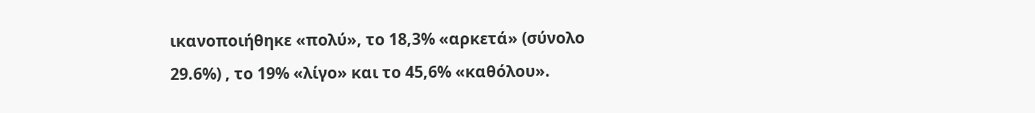ικανοποιήθηκε «πολύ», το 18,3% «αρκετά» (σύνολο 29.6%) , το 19% «λίγο» και το 45,6% «καθόλου».